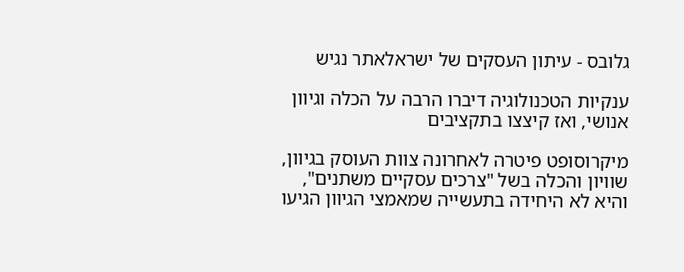גלובס - עיתון העסקים של ישראלאתר נגיש

ענקיות הטכנולוגיה דיברו הרבה על הכלה וגיוון אנושי, ואז קיצצו בתקציבים

מיקרוסופט פיטרה לאחרונה צוות העוסק בגיוון, שוויון והכלה בשל "צרכים עסקיים משתנים", והיא לא היחידה בתעשייה שמאמצי הגיוון הגיעו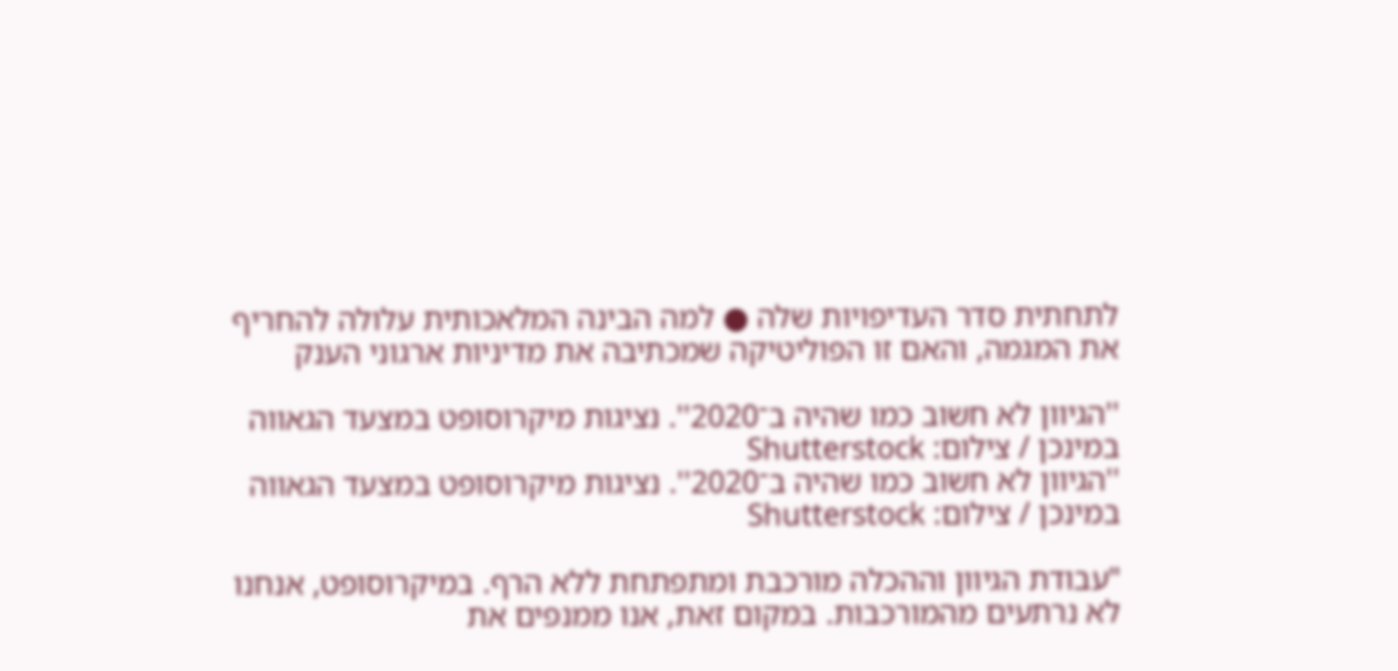לתחתית סדר העדיפויות שלה ● למה הבינה המלאכותית עלולה להחריף את המגמה, והאם זו הפוליטיקה שמכתיבה את מדיניות ארגוני הענק

''הגיוון לא חשוב כמו שהיה ב־2020''. נציגות מיקרוסופט במצעד הגאווה במינכן / צילום: Shutterstock
''הגיוון לא חשוב כמו שהיה ב־2020''. נציגות מיקרוסופט במצעד הגאווה במינכן / צילום: Shutterstock

"עבודת הגיוון וההכלה מורכבת ומתפתחת ללא הרף. במיקרוסופט, אנחנו לא נרתעים מהמורכבות. במקום זאת, אנו ממנפים את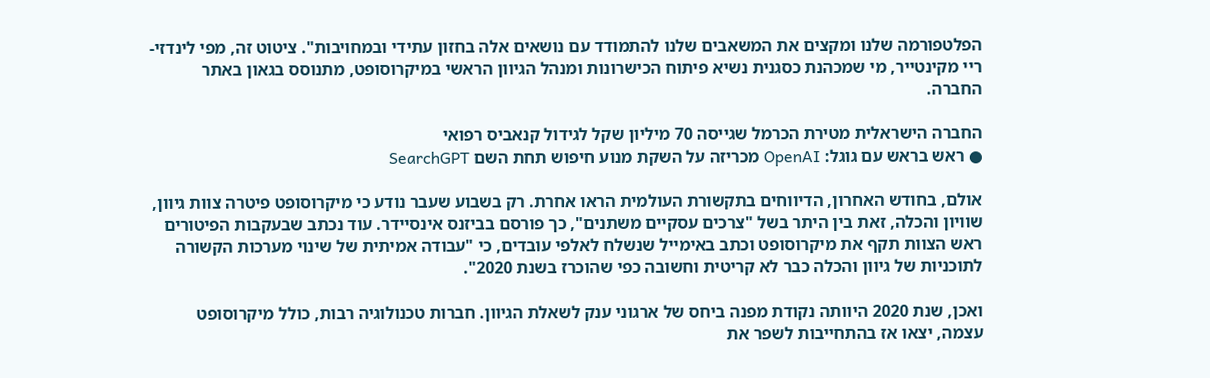הפלטפורמה שלנו ומקצים את המשאבים שלנו להתמודד עם נושאים אלה בחזון עתידי ובמחויבות". ציטוט זה, מפי לינדזי-ריי מקינטייר, מי שמכהנת כסגנית נשיא פיתוח הכישרונות ומנהל הגיוון הראשי במיקרוסופט, מתנוסס בגאון באתר החברה.

החברה הישראלית מטירת הכרמל שגייסה 70 מיליון שקל לגידול קנאביס רפואי
● ראש בראש עם גוגל: OpenAI מכריזה על השקת מנוע חיפוש תחת השם SearchGPT

אולם, בחודש האחרון, הדיווחים בתקשורת העולמית הראו אחרת. רק בשבוע שעבר נודע כי מיקרוסופט פיטרה צוות גיוון, שוויון והכלה, זאת בין היתר בשל "צרכים עסקיים משתנים", כך פורסם בביזנס אינסיידר. עוד נכתב שבעקבות הפיטורים ראש הצוות תקף את מיקרוסופט וכתב באימייל שנשלח לאלפי עובדים, כי "עבודה אמיתית של שינוי מערכות הקשורה לתוכניות של גיוון והכלה כבר לא קריטית וחשובה כפי שהוכרז בשנת 2020".

ואכן, שנת 2020 היוותה נקודת מפנה ביחס של ארגוני ענק לשאלת הגיוון. חברות טכנולוגיה רבות, כולל מיקרוסופט עצמה, יצאו אז בהתחייבות לשפר את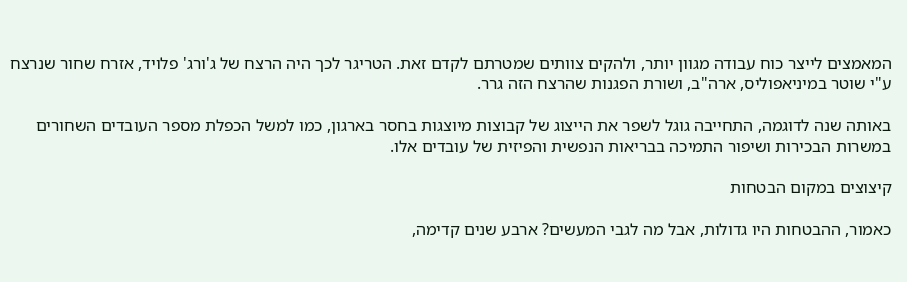המאמצים לייצר כוח עבודה מגוון יותר, ולהקים צוותים שמטרתם לקדם זאת. הטריגר לכך היה הרצח של ג'ורג' פלויד, אזרח שחור שנרצח ע"י שוטר במיניאפוליס, ארה"ב, ושורת הפגנות שהרצח הזה גרר.

באותה שנה לדוגמה, התחייבה גוגל לשפר את הייצוג של קבוצות מיוצגות בחסר בארגון, כמו למשל הכפלת מספר העובדים השחורים במשרות הבכירות ושיפור התמיכה בבריאות הנפשית והפיזית של עובדים אלו.

קיצוצים במקום הבטחות

כאמור, ההבטחות היו גדולות, אבל מה לגבי המעשים? ארבע שנים קדימה,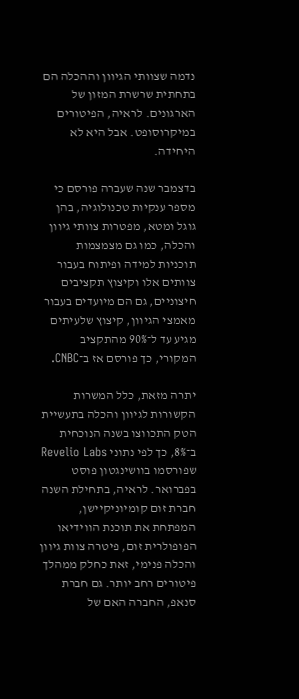נדמה שצוותי הגיוון וההכלה הם בתחתית שרשרת המזון של הארגונים. לראיה, הפיטורים במיקרוסופט. אבל היא לא היחידה.

בדצמבר שנה שעברה פורסם כי מספר ענקיות טכנולוגיה, בהן גוגל ומטא, מפטרות צוותי גיוון והכלה, כמו גם מצמצמות תוכניות למידה ופיתוח בעבור צוותים אלו וקיצוץ תקציבים חיצוניים, גם הם מיועדים בעבור מאמצי הגיוון, קיצוץ שלעיתים מגיע עד ל־90% מהתקציב המקורי, כך פורסם אז ב־CNBC.

יתרה מזאת, כלל המשרות הקשורות לגיוון והכלה בתעשיית הטק התכווצו בשנה הנוכחית ב־8%, כך לפי נתוני Revelio Labs שפורסמו בוושינגטון פוסט בפברואר. לראיה, בתחילת השנה חברת זום קומיוניקיישן, המפתחת את תוכנת הווידיאו הפופולרית זום, פיטרה צוות גיוון והכלה פנימי, זאת כחלק ממהלך פיטורים רחב יותר. גם חברת סנאפ, החברה האם של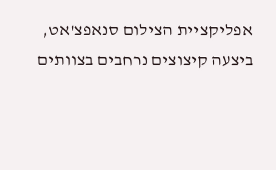אפליקציית הצילום סנאפצ'אט, ביצעה קיצוצים נרחבים בצוותים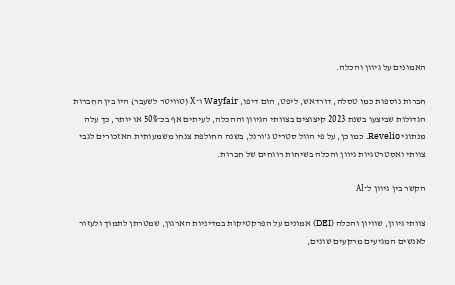האמונים על גיוון והכלה.

חברות נוספות כמו טסלה, דורדאש, ליפט, הום דיפו, Wayfair ו־X (טוויטר לשעבר) היו בין החברות הגדולות שביצעו בשנת 2023 קיצוצים בצוותי הגיוון וההכלה, לעיתים אף בכ־50% או יותר, כך עלה מנתוני Revelio. כמו כן, על פי הוול סטריט ג'ורנל, בשנה החולפת צנחו משמעותית האזכורים לגבי צוותי ואסטרטגיות גיוון והכלה בשיחות רווחים של חברות.

הקשר בין גיוון ל־AI

צוותי גיוון, שוויון והכלה (DEI) אמונים על הפרקטיקות במדיניות הארגון, שמטרתן לתמוך ולעזור לאנשים המגיעים מרקעים שונים,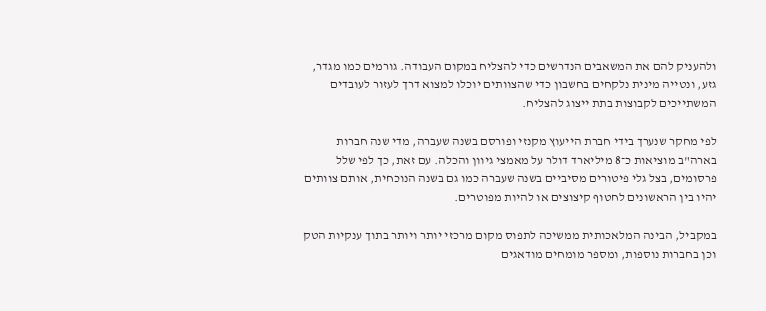ולהעניק להם את המשאבים הנדרשים כדי להצליח במקום העבודה. גורמים כמו מגדר, גזע, ונטייה מינית נלקחים בחשבון כדי שהצוותים יוכלו למצוא דרך לעזור לעובדים המשתייכים לקבוצות בתת ייצוג להצליח.

לפי מחקר שנערך בידי חברת הייעוץ מקנזי ופורסם בשנה שעברה, מדי שנה חברות בארה"ב מוציאות כ־8 מיליארד דולר על מאמצי גיוון והכלה. עם זאת, כך לפי שלל פרסומים, בצל גלי פיטורים מסיביים בשנה שעברה כמו גם בשנה הנוכחית, אותם צוותים יהיו בין הראשונים לחטוף קיצוצים או להיות מפוטרים.

במקביל, הבינה המלאכותית ממשיכה לתפוס מקום מרכזי יותר ויותר בתוך ענקיות הטק וכן בחברות נוספות, ומספר מומחים מודאגים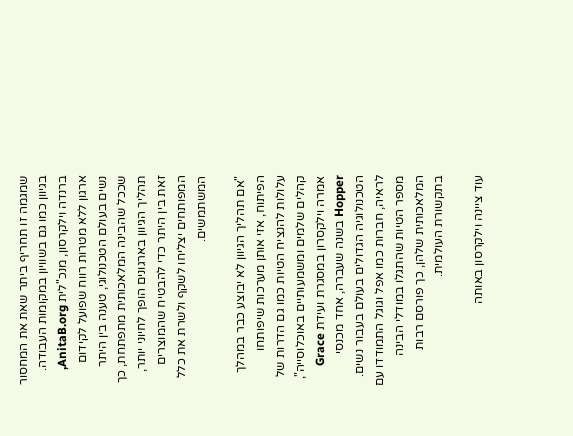שמגמה זו תחריף ביתר שאת את המחסור בגיוון כמו גם בשוויון במקומות העבודה. ברנדה וילקרסון, מנכ"לית AnitaB.org, ארגון ללא מטרות רווח שפועל לקידום נשים בעולם הטכנולוגי, טענה בין היתר שככל שהבינה המלאכותית מתפתחת, כך תהליך הגיוון בארגונים הופך לחיוני יותר, זאת בין היתר כדי להבטיח שהמוצרים המפותחים יצליחו לשקף ולשרת את כלל המשתמשים.

"אם תהליך הגיוון לא יבוצע כבר במהלך הפיתוח, אזי אותן מערכות שיפותחו עלולות להנציח הטיות כמו גם הדרות של קהלים שלמים ומשמעותיים באוכלוסייה", אמרה וילקסרון במסגרת ועידת Grace Hopper בשנה שעברה, אחד מכנסי הטכנולוגיה הגדולים בעולם בעבור נשים. לראיה, חברות כמו אפל וגוגל התמודדו עם מספר הטיות שהתגלו במודלי הבינה המלאכותית שלהן, כך פורסם רבות בתקשורת העולמית.

עוד ציינה וילקרסון באותה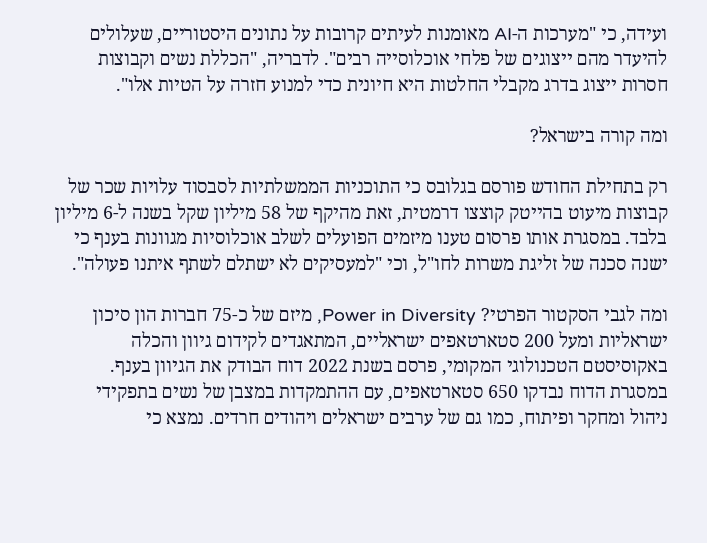ועידה, כי "מערכות ה-AI מאומנות לעיתים קרובות על נתונים היסטוריים, שעלולים להיעדר מהם ייצוגים של פלחי אוכלוסייה רבים". לדבריה, "הכללת נשים וקבוצות חסרות ייצוג בדרג מקבלי החלטות היא חיונית כדי למנוע חזרה על הטיות אלו".

ומה קורה בישראל?

רק בתחילת החודש פורסם בגלובס כי התוכניות הממשלתיות לסבסוד עלויות שכר של קבוצות מיעוט בהייטק קוצצו דרמטית, זאת מהיקף של 58 מיליון שקל בשנה ל-6 מיליון בלבד. במסגרת אותו פרסום טענו מיזמים הפועלים לשלב אוכלוסיות מגוונות בענף כי ישנה סכנה של זליגת משרות לחו"ל, וכי "למעסיקים לא ישתלם לשתף איתנו פעולה".

ומה לגבי הסקטור הפרטי? Power in Diversity, מיזם של כ-75 חברות הון סיכון ישראליות ומעל 200 סטארטאפים ישראליים, המתאגדים לקידום גיוון והכלה באקוסיסטם הטכנולוגי המקומי, פרסם בשנת 2022 דוח הבודק את הגיוון בענף. במסגרת הדוח נבדקו 650 סטארטאפים, עם ההתמקדות במצבן של נשים בתפקידי ניהול ומחקר ופיתוח, כמו גם של ערבים ישראלים ויהודים חרדים. נמצא כי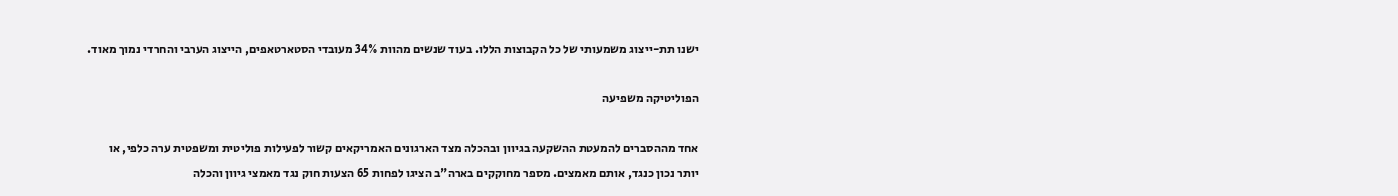ישנו תת-ייצוג משמעותי של כל הקבוצות הללו. בעוד שנשים מהוות 34% מעובדי הסטארטאפים, הייצוג הערבי והחרדי נמוך מאוד.

הפוליטיקה משפיעה

אחד מההסברים להמעטת ההשקעה בגיוון ובהכלה מצד הארגונים האמריקאים קשור לפעילות פוליטית ומשפטית ערה כלפי, או יותר נכון כנגד, אותם מאמצים. מספר מחוקקים בארה"ב הציגו לפחות 65 הצעות חוק נגד מאמצי גיוון והכלה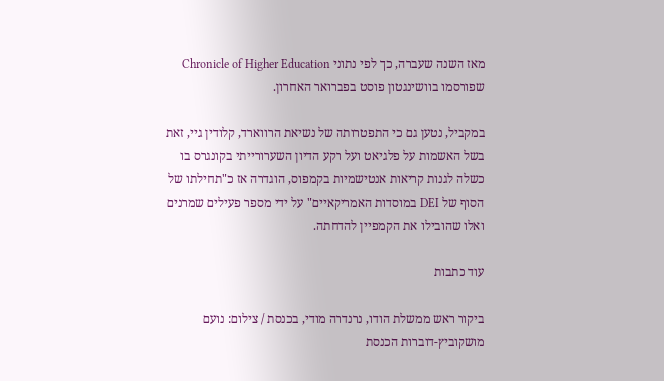מאז השנה שעברה, כך לפי נתוני Chronicle of Higher Education שפורסמו בוושינגטון פוסט בפברואר האחרון.

במקביל, נטען גם כי התפטרותה של נשיאת הרווארד, קלודין גיי, זאת בשל האשמות על פלגיאט ועל רקע הדיון השערורייתי בקונגרס בו כשלה לגנות קריאות אנטישמיות בקמפוס, הוגדרה אז כ"תחילתו של הסוף של DEI במוסדות האמריקאיים" על ידי מספר פעילים שמרנים ואלו שהובילו את הקמפיין להדחתה.

עוד כתבות

ביקור ראש ממשלת הודו, נרנדרה מודי, בכנסת / צילום: נועם מושקוביץ-דוברות הכנסת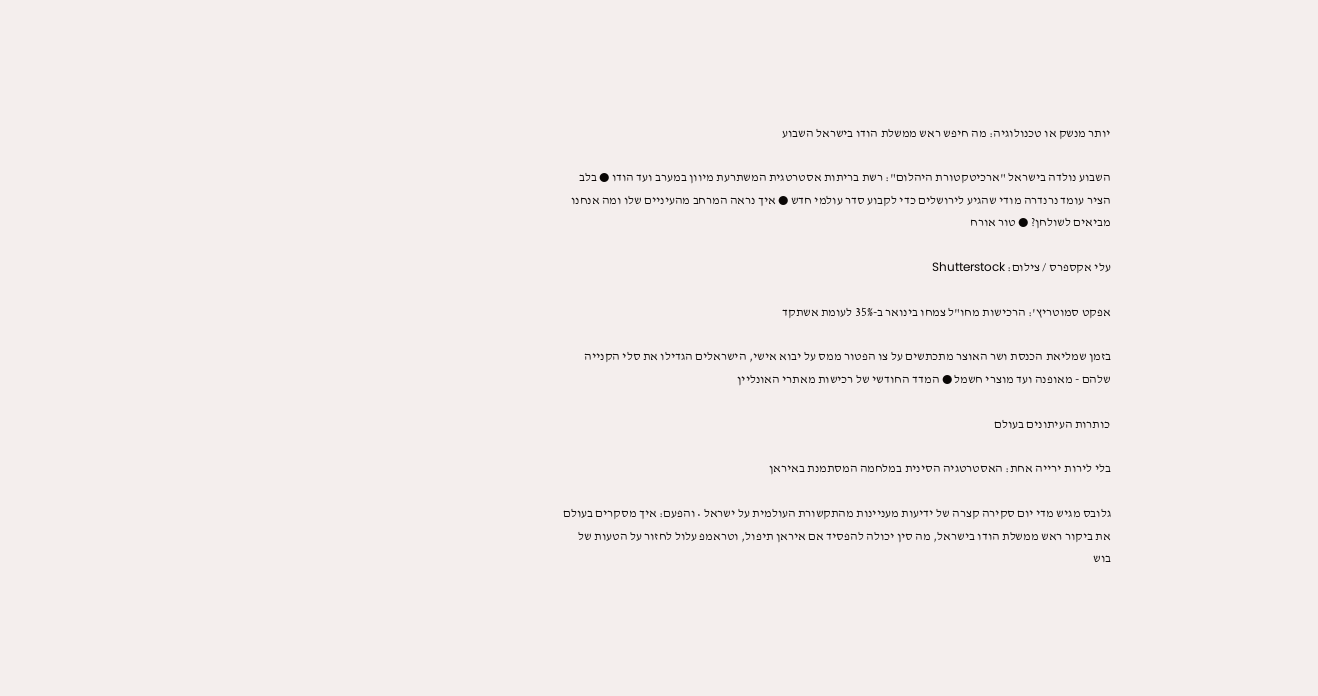יותר מנשק או טכנולוגיה: מה חיפש ראש ממשלת הודו בישראל השבוע

השבוע נולדה בישראל "ארכיטקטורת היהלום": רשת בריתות אסטרטגית המשתרעת מיוון במערב ועד הודו ● בלב הציר עומד נרנדרה מודי שהגיע לירושלים כדי לקבוע סדר עולמי חדש ● איך נראה המרחב מהעיניים שלו ומה אנחנו מביאים לשולחן? ● טור אורח

עלי אקספרס / צילום: Shutterstock

אפקט סמוטריץ': הרכישות מחו"ל צמחו בינואר ב-35% לעומת אשתקד

בזמן שמליאת הכנסת ושר האוצר מתכתשים על צו הפטור ממס על יבוא אישי, הישראלים הגדילו את סלי הקנייה שלהם - מאופנה ועד מוצרי חשמל ● המדד החודשי של רכישות מאתרי האונליין

כותרות העיתונים בעולם

בלי לירות ירייה אחת: האסטרטגיה הסינית במלחמה המסתמנת באיראן

גלובס מגיש מדי יום סקירה קצרה של ידיעות מעניינות מהתקשורת העולמית על ישראל • והפעם: איך מסקרים בעולם את ביקור ראש ממשלת הודו בישראל, מה סין יכולה להפסיד אם איראן תיפול, וטראמפ עלול לחזור על הטעות של בוש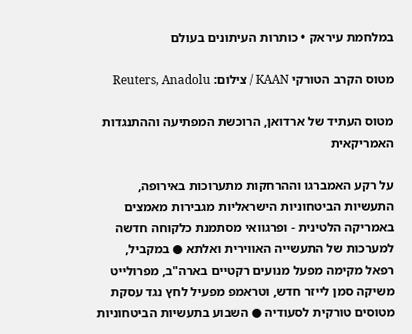במלחמת עיראק • כותרות העיתונים בעולם

מטוס הקרב הטורקי KAAN / צילום: Reuters, Anadolu

מטוס העתיד של ארדואן, הרוכשת המפתיעה וההתנגדות האמריקאית

על רקע האמברגו וההרחקות מתערוכות באירופה, התעשיות הביטחוניות הישראליות מגבירות מאמצים באמריקה הלטינית - ופרגוואי מסתמנת כלקוחה חדשה למערכות של התעשייה האווירית ואלתא ● במקביל, רפאל מקימה מפעל מנועים רקטיים בארה"ב, מפרולייט משיקה סמן לייזר חדש, וטראמפ מפעיל לחץ נגד עסקת מטוסים טורקית לסעודיה ● השבוע בתעשיות הביטחוניות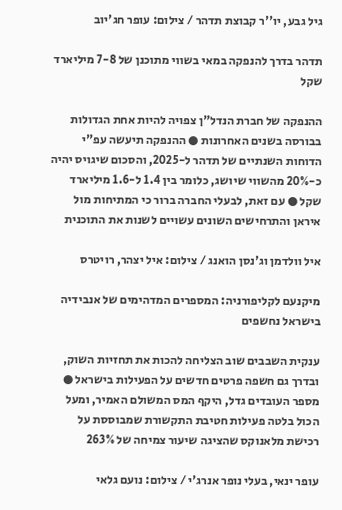גיל גבע, יו''ר קבוצת תדהר / צילום: עופר חג'יוב

תדהר בדרך להנפקה במאי בשווי מתוכנן של 7-8 מיליארד שקל

ההנפקה של חברת הנדל"ן צפויה להיות אחת הגדולות בבורסה בשנים האחרונות ● ההנפקה תיעשה עפ"י הדוחות השנתיים של תדהר ל-2025, והסכום שיגויס יהיה כ-20% מהשווי שיושג, כלומר בין 1.4 ל-1.6 מיליארד שקל ● עם זאת, לבעלי החברה ברור כי המתיחות מול איראן והתרחישים השונים עשויים לשנות את התוכנית

איל וולדמן וג'נסן הואנג / צילום: איל יצהר, רויטרס

מיקנעם לקליפורניה: המספרים המדהימים של אנבידיה בישראל נחשפים

ענקית השבבים שוב הצליחה להכות את תחזיות השוק, ובדרך גם חשפה פרטים חדשים על הפעילות בישראל ● מספר העובדים גדל, היקף המס המשולם האמיר, ומעל הכול בלטה פעילות חטיבת התקשורת שמבוססת על רכישת מלאנוקס שהציגה שיעור צמיחה של 263%

עופר ינאי, בעלי נופר אנרג'י / צילום: נועם גלאי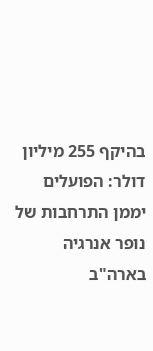בהיקף 255 מיליון דולר: הפועלים יממן התרחבות של נופר אנרגיה בארה"ב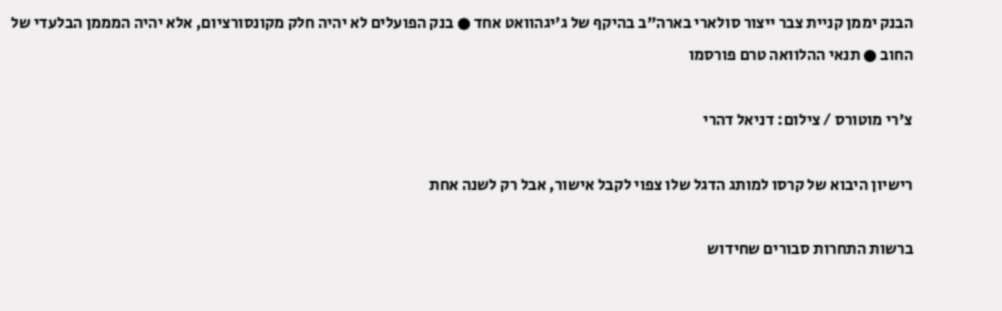הבנק יממן קניית צבר ייצור סולארי בארה"ב בהיקף של ג'יגהוואט אחד ● בנק הפועלים לא יהיה חלק מקונסורציום, אלא יהיה המממן הבלעדי של החוב ● תנאי ההלוואה טרם פורסמו

צ'רי מוטורס / צילום: דניאל דהרי

רישיון היבוא של קרסו למותג הדגל שלו צפוי לקבל אישור, אבל רק לשנה אחת

ברשות התחרות סבורים שחידוש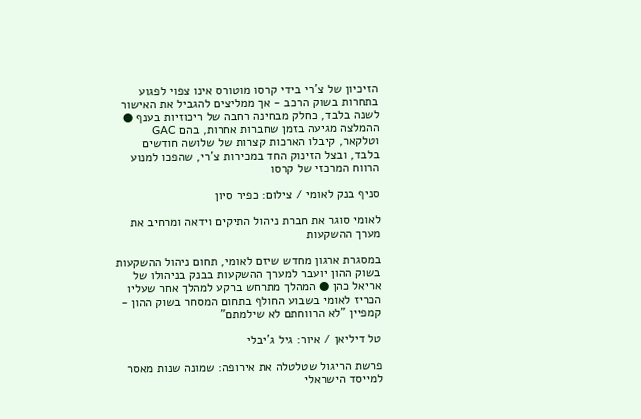הזיכיון של צ’רי בידי קרסו מוטורס אינו צפוי לפגוע בתחרות בשוק הרכב - אך ממליצים להגביל את האישור לשנה בלבד, כחלק מבחינה רחבה של ריכוזיות בענף ● ההמלצה מגיעה בזמן שחברות אחרות, בהם GAC וטלקאר, קיבלו הארכות קצרות של שלושה חודשים בלבד, ובצל הזינוק החד במכירות צ’רי, שהפכו למנוע הרווח המרכזי של קרסו

סניף בנק לאומי / צילום: כפיר סיון

לאומי סוגר את חברת ניהול התיקים וידאה ומרחיב את מערך ההשקעות

במסגרת ארגון מחדש שיזם לאומי, תחום ניהול ההשקעות בשוק ההון יועבר למערך ההשקעות בבנק בניהולו של אריאל כהן ● המהלך מתרחש ברקע למהלך אחר שעליו הכריז לאומי בשבוע החולף בתחום המסחר בשוק ההון - קמפיין "לא הרווחתם לא שילמתם"

טל דיליאן / איור: גיל ג'יבלי

פרשת הריגול שטלטלה את אירופה: שמונה שנות מאסר למייסד הישראלי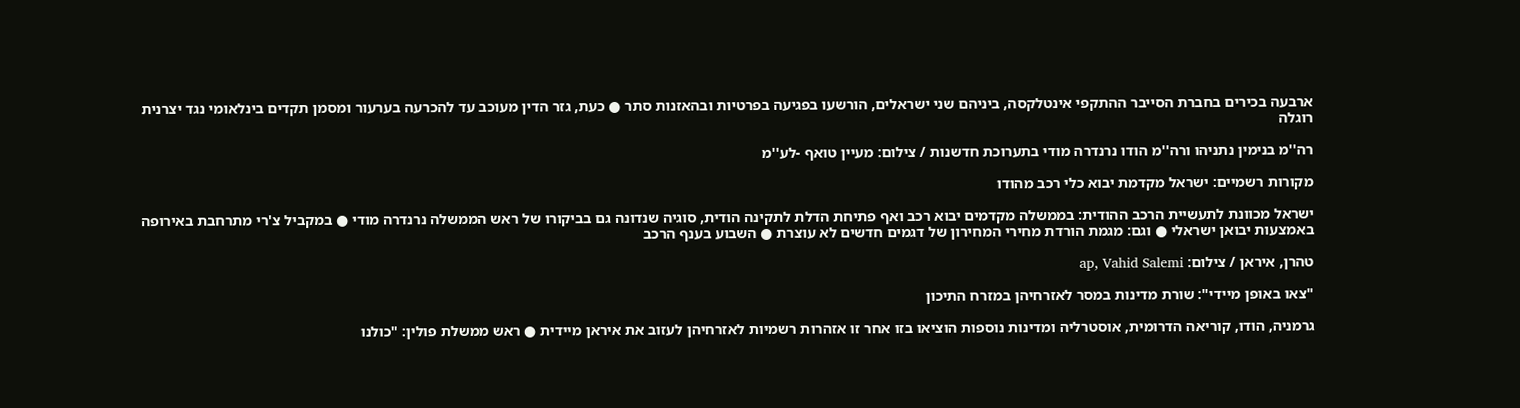ארבעה בכירים בחברת הסייבר ההתקפי אינטלקסה, ביניהם שני ישראלים, הורשעו בפגיעה בפרטיות ובהאזנות סתר ● כעת, גזר הדין מעוכב עד להכרעה בערעור ומסמן תקדים בינלאומי נגד יצרנית רוגלה

רה''מ בנימין נתניהו ורה''מ הודו נרנדרה מודי בתערוכת חדשנות / צילום: מעיין טואף -לע''מ

מקורות רשמיים: ישראל מקדמת יבוא כלי רכב מהודו

ישראל מכוונת לתעשיית הרכב ההודית: בממשלה מקדמים יבוא רכב ואף פתיחת הדלת לתקינה הודית, סוגיה שנדונה גם בביקורו של ראש הממשלה נרנדרה מודי ● במקביל צ'רי מתרחבת באירופה באמצעות יבואן ישראלי ● וגם: מגמת הורדת מחירי המחירון של דגמים חדשים לא עוצרת ● השבוע בענף הרכב

טהרן, איראן / צילום: ap, Vahid Salemi

"צאו באופן מיידי": שורת מדינות במסר לאזרחיהן במזרח התיכון

גרמניה, הודו, קוריאה הדרומית, אוסטרליה ומדינות נוספות הוציאו בזו אחר זו אזהרות רשמיות לאזרחיהן לעזוב את איראן מיידית ● ראש ממשלת פולין: "כולנו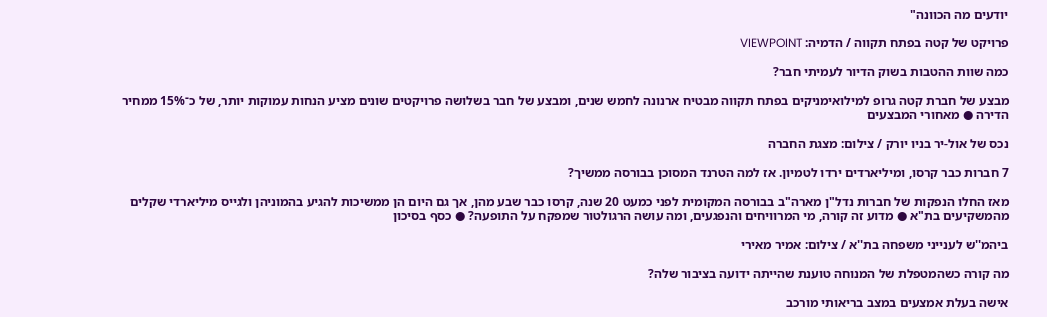יודעים מה הכוונה"

פרויקט של קטה בפתח תקווה / הדמיה: VIEWPOINT

כמה שוות ההטבות בשוק הדיור לעמיתי חבר?

מבצע של חברת קטה גרופ למילואימניקים בפתח תקווה מבטיח ארנונה לחמש שנים, ומבצע של חבר בשלושה פרויקטים שונים מציע הנחות עמוקות יותר, של כ־15% ממחיר הדירה ● מאחורי המבצעים

נכס של אול-יר בניו יורק / צילום: מצגת החברה

7 חברות כבר קרסו, ומיליארדים ירדו לטמיון. אז למה הטרנד המסוכן בבורסה ממשיך?

מאז החלו הנפקות של חברות נדל"ן מארה"ב בבורסה המקומית לפני כמעט 20 שנה, קרסו כבר שבע מהן, אך גם היום הן ממשיכות להגיע בהמוניהן ולגייס מיליארדי שקלים מהמשקיעים בת"א ● מדוע זה קורה, מי המרוויחים והנפגעים, ומה עושה הרגולטור שמפקח על התופעה? ● כסף בסיכון

ביהמ''ש לענייני משפחה בת''א / צילום: אמיר מאירי

מה קורה כשהמטפלת של המנוחה טוענת שהייתה ידועה בציבור שלה?

אישה בעלת אמצעים במצב בריאותי מורכב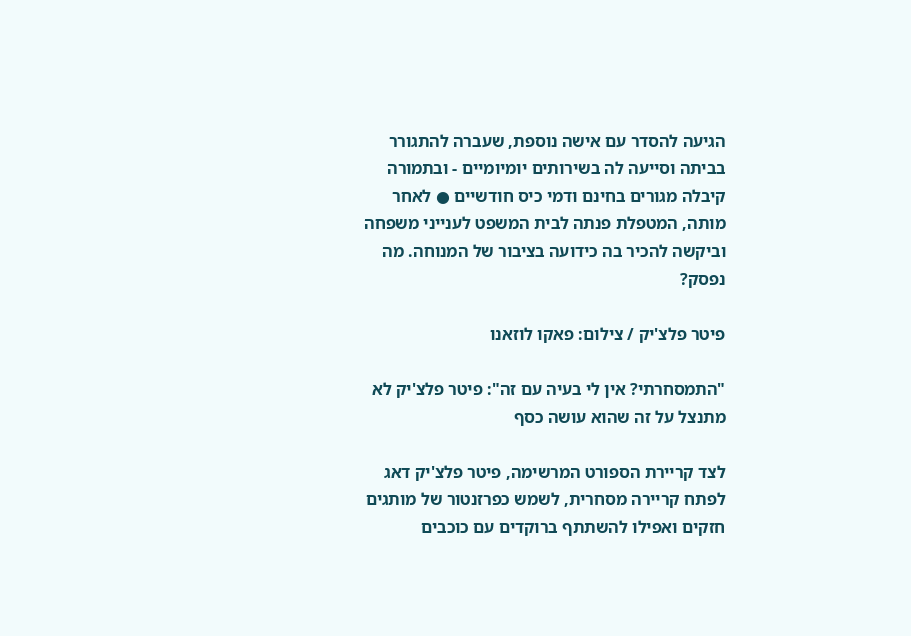הגיעה להסדר עם אישה נוספת, שעברה להתגורר בביתה וסייעה לה בשירותים יומיומיים - ובתמורה קיבלה מגורים בחינם ודמי כיס חודשיים ● לאחר מותה, המטפלת פנתה לבית המשפט לענייני משפחה וביקשה להכיר בה כידועה בציבור של המנוחה. מה נפסק?

פיטר פלצ'יק / צילום: פאקו לוזאנו

"התמסחרתי? אין לי בעיה עם זה": פיטר פלצ'יק לא מתנצל על זה שהוא עושה כסף

לצד קריירת הספורט המרשימה, פיטר פלצ'יק דאג לפתח קריירה מסחרית, לשמש כפרזנטור של מותגים חזקים ואפילו להשתתף ברוקדים עם כוכבים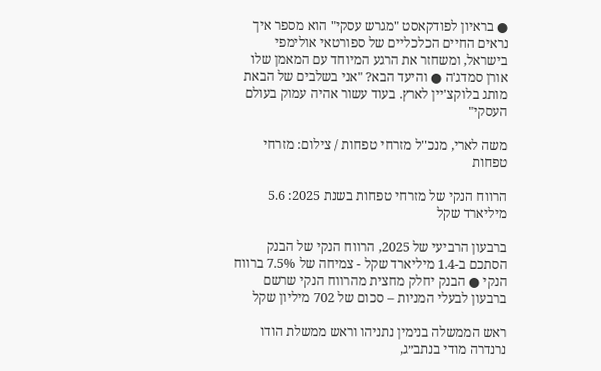● בראיון לפודקאסט "מגרש עסקי" הוא מספר איך נראים החיים הכלכליים של ספורטאי אולימפי בישראל, ומשחזר את הרגע המיוחד עם המאמן שלו אורן סמדג'ה ● והיעד הבא? "אני בשלבים של הבאת מותג בלוקצ'יין לארץ. בעוד עשור אהיה עמוק בעולם העסקי"

משה לארי, מנכ''ל מזרחי טפחות / צילום: מזרחי טפחות

הרווח הנקי של מזרחי טפחות בשנת 2025: 5.6 מיליארד שקל

ברבעון הרביעי של 2025, הרווח הנקי של הבנק הסתכם ב-1.4 מיליארד שקל - צמיחה של 7.5% ברווח הנקי ● הבנק יחלק מחצית מהרווח הנקי שרשם ברבעון לבעלי המניות – סכום של 702 מיליון שקל

ראש הממשלה בנימין נתניהו וראש ממשלת הודו נרנדרה מודי בנתב״ג,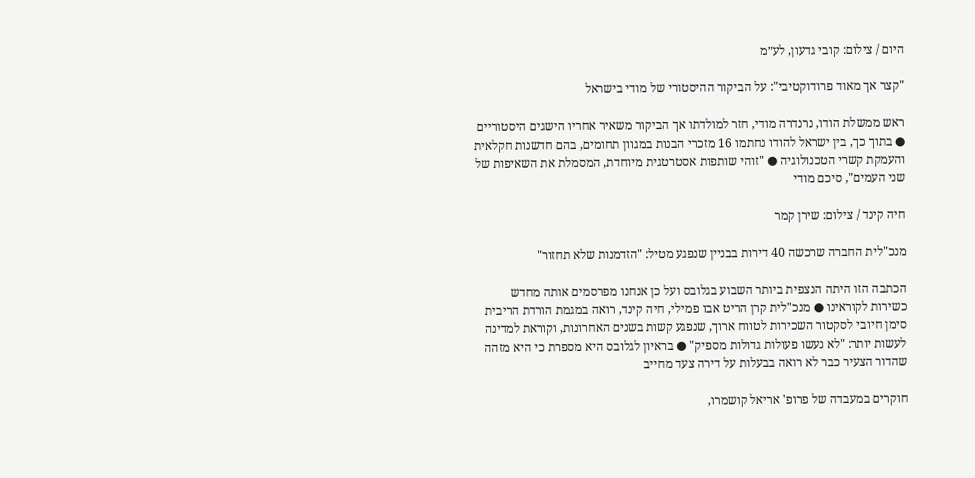היום / צילום: קובי גדעון, לע״מ

"קצר אך מאוד פרודוקטיבי": על הביקור ההיסטורי של מודי בישראל

ראש ממשלת הודו, נרנדרה מודי, חזר למולדתו אך הביקור משאיר אחריו הישגים היסטוריים ● בתוך כך, בין ישראל להודו נחתמו 16 מזכרי הבנות במגוון תחומים, בהם חדשנות חקלאית והעמקת קשרי הטכנולוגיה ● "זוהי שותפות אסטרטגית מיוחדת, המסמלת את השאיפות של שני העמים", סיכם מודי

חיה קינד / צילום: שירן קמר

מנכ"לית החברה שרכשה 40 דירות בבניין שנפגע מטיל: "הזדמנות שלא תחזור"

הכתבה הזו היתה הנצפית ביותר השבוע בגלובס ועל כן אנחנו מפרסמים אותה מחדש כשירות לקוראינו ● מנכ"לית קרן הריט אבו פמילי, חיה קינד, רואה במגמת הורדת הריבית סימן חיובי לסקטור השכירות לטווח ארוך, שנפגע קשות בשנים האחרונות, וקוראת למדינה לעשות יותר: "לא נעשו פעולות גדולות מספיק" ● בראיון לגלובס היא מספרת כי היא מזהה שהדור הצעיר כבר לא רואה בבעלות על דירה צעד מחייב

חוקרים במעבדה של פרופ' אריאל קושמרו,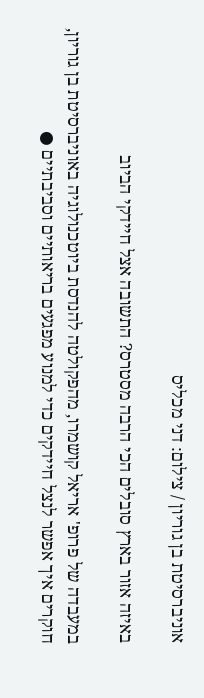אוניברסיטת בן גוריון / צילום: דני מכליס

באיזה אזור בארץ סובלים הכי הרבה מסטרס? התשובה אצל חיידקי הביוב

במעבדה של פרופ' אריאל קושמרו, מהפקולטה להנדסת ביוטכנולוגיה באוניברסיטת בן גוריון, חוקרים איך אפשר לנצל חיידקים כדי למנוע מפגעים בריאותיים וסביבתיים ●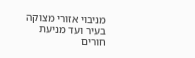מניבוי אזורי מצוקה בעיר ועד מניעת חורים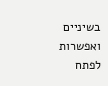בשיניים ואפשרות לפתח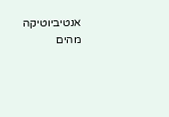אנטיביוטיקה מהים